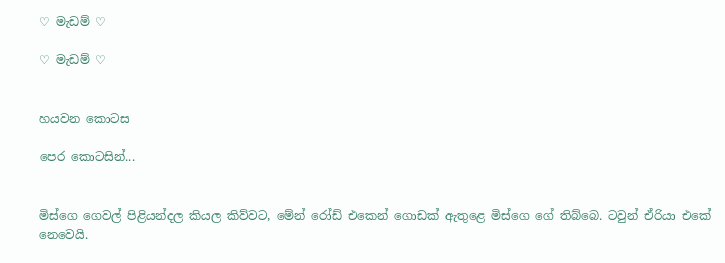♡ මැඩම් ♡

♡ මැඩම් ♡


හයවන කොටස

පෙර කොටසින්...


මිස්ගෙ ගෙවල් පිළියන්දල කියල කිව්වට, මේන් රෝඩ් එකෙන් ගොඩක් ඇතුළෙ මිස්ගෙ ගේ තිබ්බෙ. ටවුන් ඒරියා එකේ නෙවෙයි.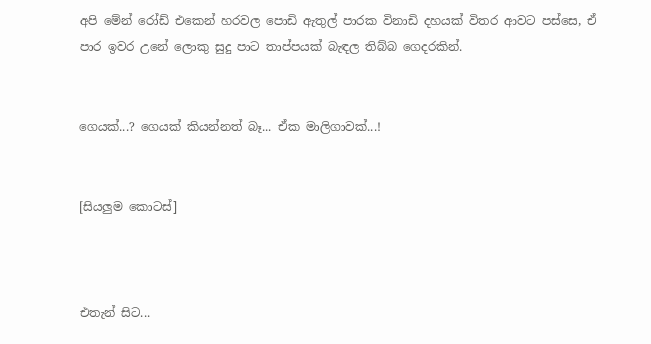අපි මේන් රෝඩ් එකෙන් හරවල පොඩි ඇතුල් පාරක විනාඩි දහයක් විතර ආවට පස්සෙ, ඒ පාර ඉවර උනේ ලොකු සුදු පාට තාප්පයක් බැඳල තිබ්බ ගෙදරකින්.


ගෙයක්...? ගෙයක් කියන්නත් බෑ... ඒක මාලිගාවක්...!


[සියලුම කොටස්]



එතැන් සිට...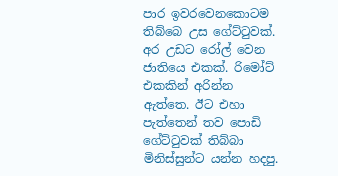පාර ඉවරවෙනකොටම තිබ්බෙ උස ගේට්ටුවක්. අර උඩට රෝල් වෙන ජාතියෙ එකක්. රිමෝට් එකකින් අරින්න ඇත්තෙ. ඊට එහා පැත්තෙන් තව පොඩි ගේට්ටුවක් තිබ්බා මිනිස්සුන්ට යන්න හදපු.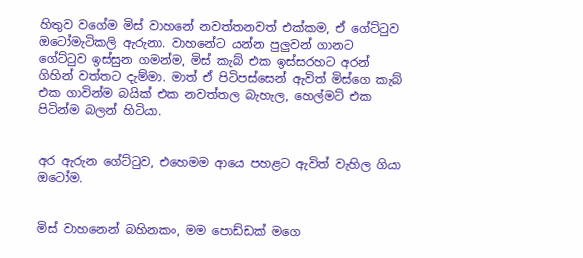හිතුව වගේම මිස් වාහනේ නවත්තනවත් එක්කම, ඒ ගේට්ටුව ඔටෝමැටිකලි ඇරුනා. වාහනේට යන්න පුලුවන් ගානට ගේට්ටුව ඉස්සුන ගමන්ම, මිස් කැබ් එක ඉස්සරහට අරන් ගිහින් වත්තට දැම්මා. මාත් ඒ පිටිපස්සෙන් ඇවිත් මිස්ගෙ කැබ් එක ගාවින්ම බයික් එක නවත්තල බැහැල, හෙල්මට් එක පිටින්ම බලන් හිටියා.


අර ඇරුන ගේට්ටුව, එහෙමම ආයෙ පහළට ඇවිත් වැහිල ගියා ඔටෝම.


මිස් වාහනෙන් බහිනකං, මම පොඩ්ඩක් මගෙ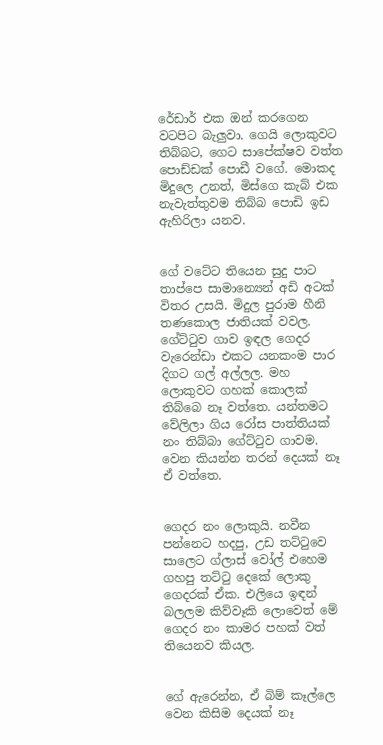රේඩාර් එක ඔන් කරගෙන වටපිට බැලුවා. ගෙයි ලොකුවට තිබ්බට, ගෙට සාපේක්ෂව වත්ත පොඩ්ඩක් පොඩී වගේ. මොකද මිදුලෙ උනත්, මිස්ගෙ කැබ් එක නැවැත්තුවම තිබ්බ පොඩි ඉඩ ඇහිරිලා යනව.


ගේ වටේට තියෙන සුදු පාට තාප්පෙ සාමාන්‍යෙන් අඩි අටක් විතර උසයි. මිදුල පුරාම හීනි තණකොල ජාතියක් වවල. ගේට්ටුව ගාව ඉඳල ගෙදර වැරෙන්ඩා එකට යනකංම පාර දිගට ගල් අල්ලල. මහ ලොකුවට ගහක් කොලක් තිබ්බෙ නෑ වත්තෙ. යන්තමට වේලිලා ගිය රෝස පාත්තියක් නං තිබ්බා ගේට්ටුව ගාවම. වෙන කියන්න තරන් දෙයක් නෑ ඒ වත්තෙ.


ගෙදර නං ලොකුයි. නවීන පන්නෙට හදපු, උඩ තට්ටුවෙ සාලෙට ග්ලාස් වෝල් එහෙම ගහපු තට්ටු දෙකේ ලොකු ගෙදරක් ඒක. එලියෙ ඉඳන් බලලම කිව්වෑකි ලොවෙත් මේ ගෙදර නං කාමර පහක් වත් තියෙනව කියල.


ගේ ඇරෙන්න, ඒ බිම් කෑල්ලෙ වෙන කිසිම දෙයක් නෑ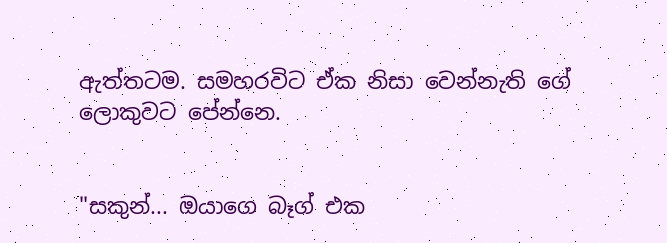ඇත්තටම. සමහරවිට ඒක නිසා වෙන්නැති ගේ ලොකුවට පේන්නෙ.


"සකුන්... ඔයාගෙ බෑග් එක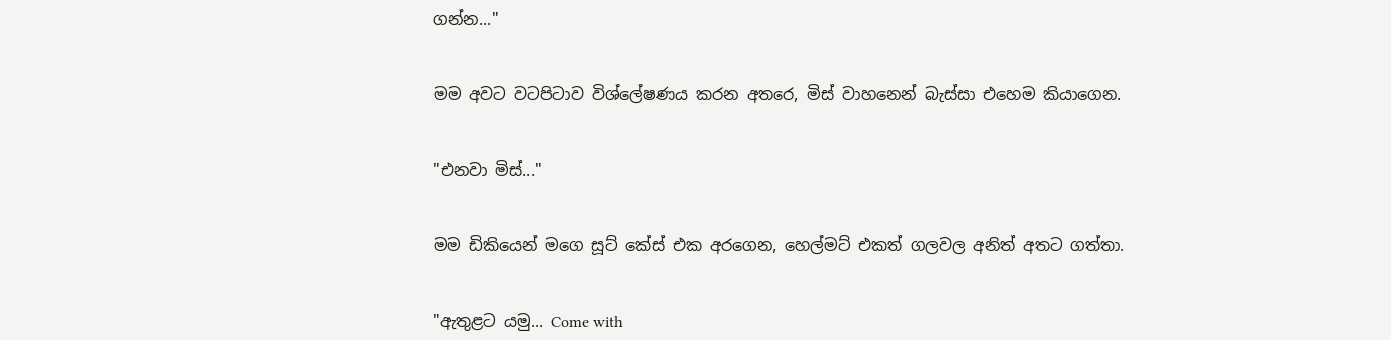ගන්න..."


මම අවට වටපිටාව විශ්ලේෂණය කරන අතරෙ, මිස් වාහනෙන් බැස්සා එහෙම කියාගෙන.


"එනවා මිස්..."


මම ඩිකියෙන් මගෙ සූට් කේස් එක අරගෙන, හෙල්මට් එකත් ගලවල අනිත් අතට ගත්තා.


"ඇතුළට යමු... Come with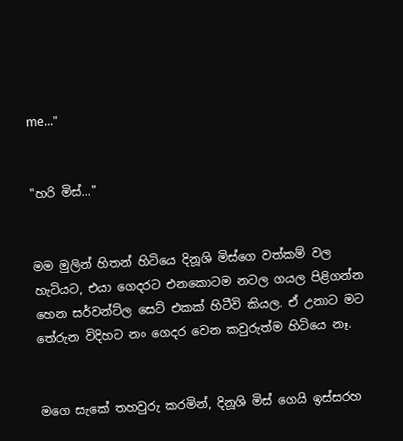me..."


"හරි මිස්..."


මම මුලින් හිතන් හිටියෙ දිනූශි මිස්ගෙ වත්කම් වල හැටියට, එයා ගෙදරට එනකොටම නටල ගයල පිළිගන්න හෙන සර්වන්ට්ල සෙට් එකක් හිටීවි කියල. ඒ උනාට මට තේරුන විදිහට නං ගෙදර වෙන කවුරුත්ම හිටියෙ නෑ.


මගෙ සැකේ තහවුරු කරමින්, දිනූශි මිස් ගෙයි ඉස්සරහ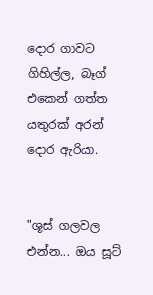දොර ගාවට ගිහිල්ල, බෑග් එකෙන් ගත්ත යතුරක් අරන් දොර ඇරියා.


"ශූස් ගලවල එන්න... ඔය සූට්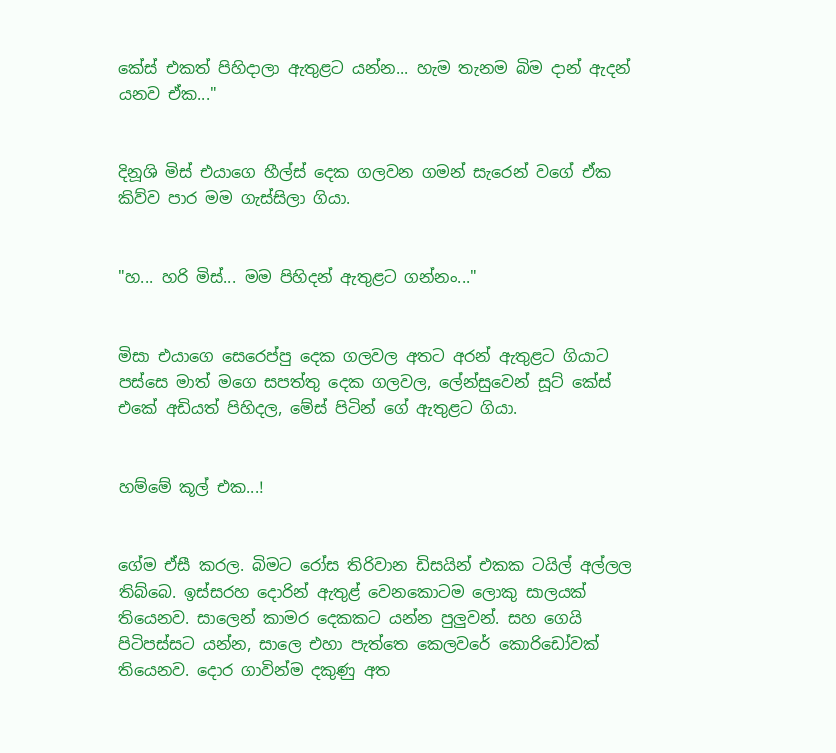කේස් එකත් පිහිදාලා ඇතුළට යන්න... හැම තැනම බිම දාන් ඇදන් යනව ඒක..."


දිනූශි මිස් එයාගෙ හීල්ස් දෙක ගලවන ගමන් සැරෙන් වගේ ඒක කිව්ව පාර මම ගැස්සිලා ගියා.


"හ... හරි මිස්... මම පිහිදන් ඇතුළට ගන්නං..."


මිසා එයාගෙ සෙරෙප්පු දෙක ගලවල අතට අරන් ඇතුළට ගියාට පස්සෙ මාත් මගෙ සපත්තු දෙක ගලවල, ලේන්සුවෙන් සූට් කේස් එකේ අඩියත් පිහිදල, මේස් පිටින් ගේ ඇතුළට ගියා.


හම්මේ කූල් එක...!


ගේම ඒසී කරල. බිමට රෝස තිරිවාන ඩිසයින් එකක ටයිල් අල්ලල තිබ්බෙ. ඉස්සරහ දොරින් ඇතුළ් වෙනකොටම ලොකු සාලයක් තියෙනව. සාලෙන් කාමර දෙකකට යන්න පුලුවන්. සහ ගෙයි පිටිපස්සට යන්න, සාලෙ එහා පැත්තෙ කෙලවරේ කොරිඩෝවක් තියෙනව. දොර ගාවින්ම දකුණු අත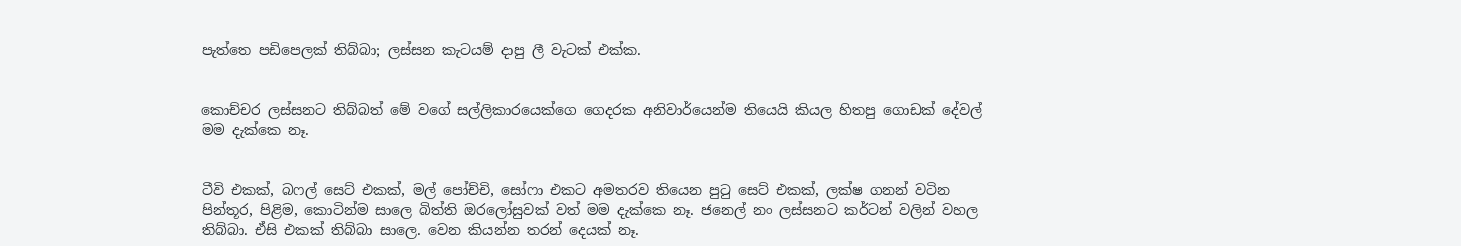පැත්තෙ පඩිපෙලක් තිබ්බා; ලස්සන කැටයම් දාපු ලී වැටක් එක්ක.


කොච්චර ලස්සනට තිබ්බත් මේ වගේ සල්ලිකාරයෙක්ගෙ ගෙදරක අනිවාර්යෙන්ම තියෙයි කියල හිතපු ගොඩක් දේවල් මම දැක්කෙ නෑ.


ටීවි එකක්, බෆල් සෙට් එකක්, මල් පෝච්චි, සෝෆා එකට අමතරව තියෙන පුටු සෙට් එකක්, ලක්ෂ ගනන් වටින පින්තූර, පිළිම, කොටින්ම සාලෙ බිත්ති ඔරලෝසුවක් වත් මම දැක්කෙ නෑ. ජනෙල් නං ලස්සනට කර්ටන් වලින් වහල තිබ්බා. ඒසි එකක් තිබ්බා සාලෙ. වෙන කියන්න තරන් දෙයක් නෑ.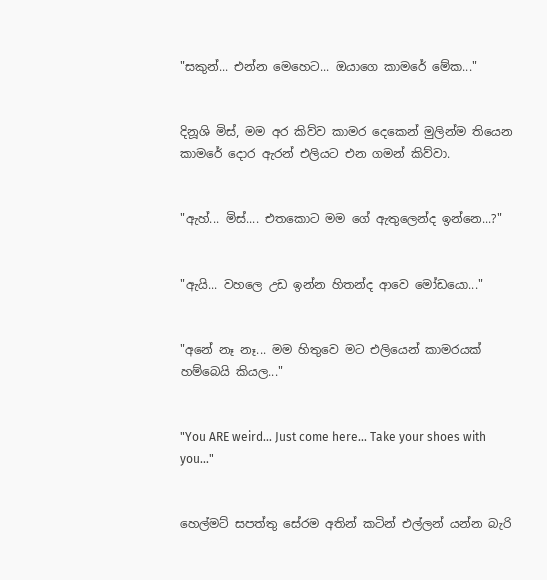"සකුන්... එන්න මෙහෙට... ඔයාගෙ කාමරේ මේක..."


දිනූශි මිස්, මම අර කිව්ව කාමර දෙකෙන් මුලින්ම තියෙන කාමරේ දොර ඇරන් එලියට එන ගමන් කිව්වා.


"ඇහ්... මිස්.... එතකොට මම ගේ ඇතුලෙන්ද ඉන්නෙ...?"


"ඇයි... වහලෙ උඩ ඉන්න හිතන්ද ආවෙ මෝඩයො..."


"අනේ නෑ නෑ... මම හිතුවෙ මට එලියෙන් කාමරයක් හම්බෙයි කියල..."


"You ARE weird... Just come here... Take your shoes with you..."


හෙල්මට් සපත්තු සේරම අතින් කටින් එල්ලන් යන්න බැරි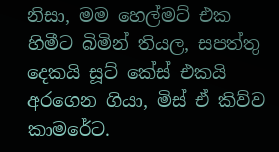නිසා, මම හෙල්මට් එක හිමීට බිමින් තියල, සපත්තු දෙකයි සූට් කේස් එකයි අරගෙන ගියා, මිස් ඒ කිව්ව කාමරේට.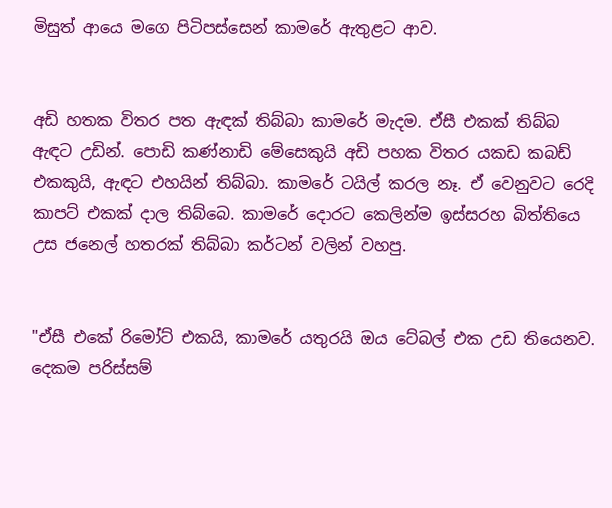මිසුත් ආයෙ මගෙ පිටිපස්සෙන් කාමරේ ඇතුළට ආව.


අඩි හතක විතර පත ඇඳක් තිබ්බා කාමරේ මැදම. ඒසී එකක් තිබ්බ ඇඳට උඩින්. පොඩි කණ්නාඩි මේසෙකුයි අඩි පහක විතර යකඩ කබඩ් එකකුයි, ඇඳට එහයින් තිබ්බා. කාමරේ ටයිල් කරල නෑ. ඒ වෙනුවට රෙදි කාපට් එකක් දාල තිබ්බෙ. කාමරේ දොරට කෙලින්ම ඉස්සරහ බිත්තියෙ උස ජනෙල් හතරක් තිබ්බා කර්ටන් වලින් වහපු.


"ඒසී එකේ රිමෝට් එකයි, කාමරේ යතුරයි ඔය ටේබල් එක උඩ තියෙනව. දෙකම පරිස්සම්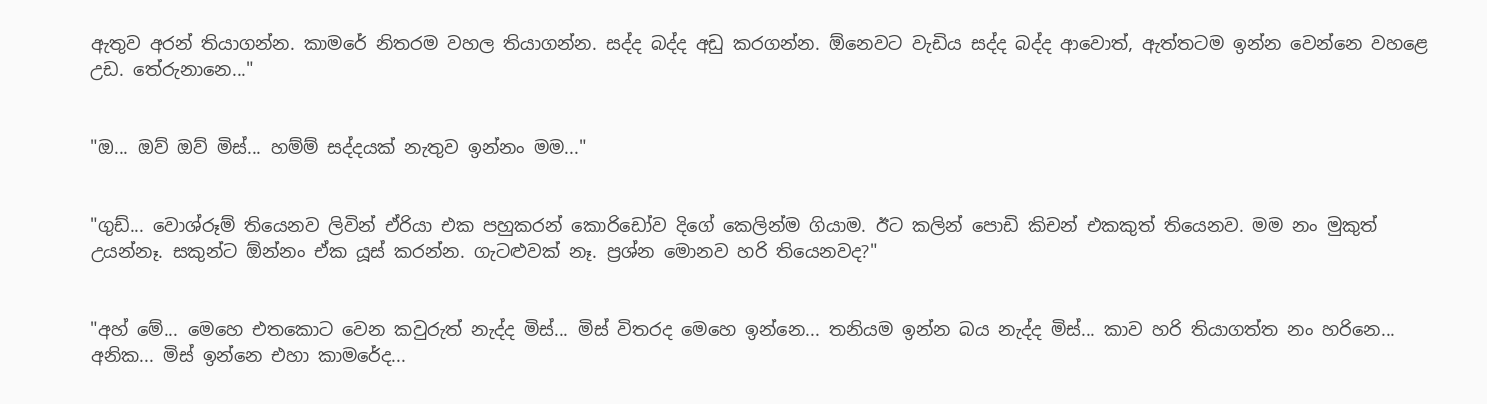ඇතුව අරන් තියාගන්න. කාමරේ නිතරම වහල තියාගන්න. සද්ද බද්ද අඩු කරගන්න. ඕනෙවට වැඩිය සද්ද බද්ද ආවොත්, ඇත්තටම ඉන්න වෙන්නෙ වහළෙ උඩ. තේරුනානෙ..."


"ඔ... ඔව් ඔව් මිස්... හම්ම් සද්දයක් නැතුව ඉන්නං මම..."


"ගුඩ්... වොශ්රූම් තියෙනව ලිවින් ඒරියා එක පහුකරන් කොරිඩෝව දිගේ කෙලින්ම ගියාම. ඊට කලින් පොඩි කිචන් එකකුත් තියෙනව. මම නං මුකුත් උයන්නෑ. සකුන්ට ඕන්නං ඒක යූස් කරන්න. ගැටළුවක් නෑ. ප්‍රශ්න මොනව හරි තියෙනවද?"


"අහ් මේ... මෙහෙ එතකොට වෙන කවුරුත් නැද්ද මිස්... මිස් විතරද මෙහෙ ඉන්නෙ... තනියම ඉන්න බය නැද්ද මිස්... කාව හරි තියාගත්ත නං හරිනෙ... අනික... මිස් ඉන්නෙ එහා කාමරේද...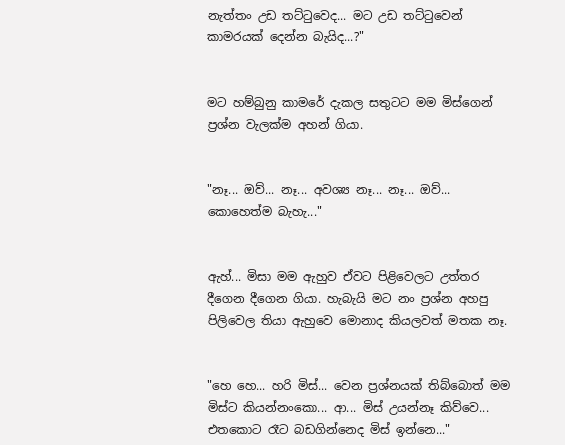නැත්තං උඩ තට්ටුවෙද... මට උඩ තට්ටුවෙන් කාමරයක් දෙන්න බැයිද...?"


මට හම්බුනු කාමරේ දැකල සතුටට මම මිස්ගෙන් ප්‍රශ්න වැලක්ම අහන් ගියා.


"නෑ... ඔව්... නෑ... අවශ්‍ය නෑ... නෑ... ඔව්... කොහෙත්ම බැහැ..."


ඇහ්... මිසා මම ඇහුව ඒවට පිළිවෙලට උත්තර දීගෙන දීගෙන ගියා. හැබැයි මට නං ප්‍රශ්න අහපු පිලිවෙල තියා ඇහුවෙ මොනාද කියලවත් මතක නෑ.


"හෙ හෙ... හරි මිස්... වෙන ප්‍රශ්නයක් තිබ්බොත් මම මිස්ට කියන්නංකො... ආ... මිස් උයන්නෑ කිව්වෙ... එතකොට රෑට බඩගින්නෙද මිස් ඉන්නෙ..."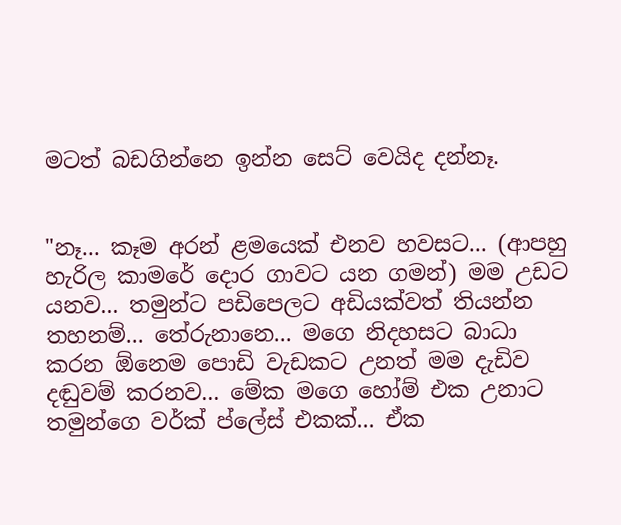මටත් බඩගින්නෙ ඉන්න සෙට් වෙයිද දන්නෑ.


"නෑ... කෑම අරන් ළමයෙක් එනව හවසට... (ආපහු හැරිල කාමරේ දොර ගාවට යන ගමන්) මම උඩට යනව... තමුන්ට පඩිපෙලට අඩියක්වත් තියන්න තහනම්... තේරුනානෙ... මගෙ නිදහසට බාධා කරන ඕනෙම පොඩි වැඩකට උනත් මම දැඩිව දඬුවම් කරනව... මේක මගෙ හෝම් එක උනාට තමුන්ගෙ වර්ක් ප්ලේස් එකක්... ඒක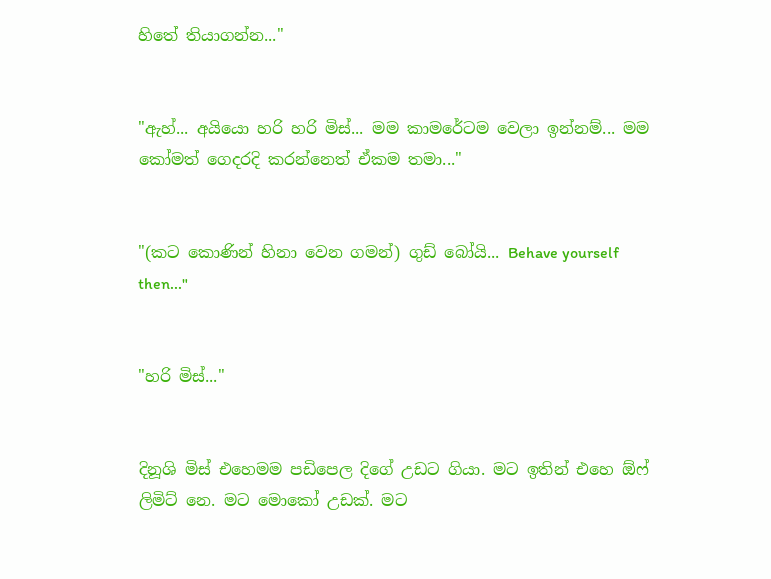හිතේ තියාගන්න..."


"ඇහ්... අයියො හරි හරි මිස්... මම කාමරේටම වෙලා ඉන්නම්... මම කෝමත් ගෙදරදි කරන්නෙත් ඒකම තමා..."


"(කට කොණින් හිනා වෙන ගමන්) ගුඩ් බෝයි... Behave yourself then..."


"හරි මිස්..."


දිනූශි මිස් එහෙමම පඩිපෙල දිගේ උඩට ගියා. මට ඉතින් එහෙ ඕෆ් ලිමිට් නෙ. මට මොකෝ උඩක්. මට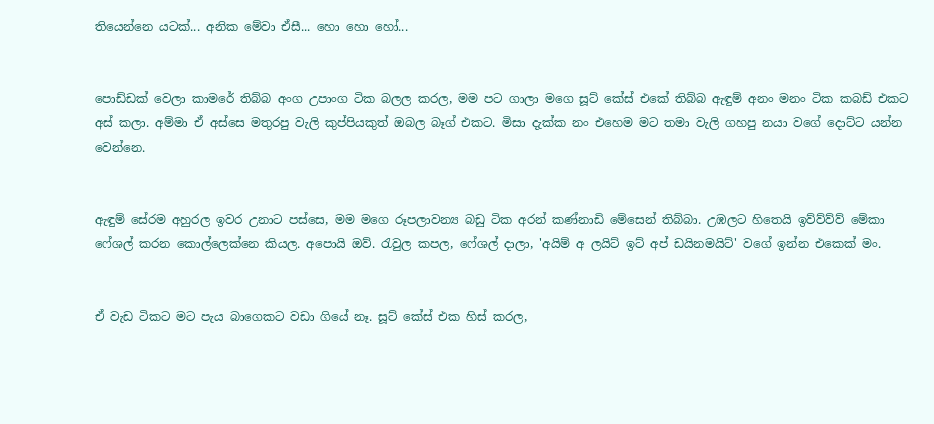තියෙන්නෙ යටක්... අනික මේවා ඒසී... හො හො හෝ...


පොඩ්ඩක් වෙලා කාමරේ තිබ්බ අංග උපාංග ටික බලල කරල, මම පට ගාලා මගෙ සූට් කේස් එකේ තිබ්බ ඇඳුම් අනං මනං ටික කබඩ් එකට අස් කලා. අම්මා ඒ අස්සෙ මතුරපු වැලි කුප්පියකුත් ඔබල බෑග් එකට. මිසා දැක්ක නං එහෙම මට තමා වැලි ගහපු නයා වගේ දොට්ට යන්න වෙන්නෙ.


ඇඳුම් සේරම අහුරල ඉවර උනාට පස්සෙ, මම මගෙ රූපලාවන්‍ය බඩු ටික අරන් කණ්නාඩි මේසෙන් තිබ්බා. උඹලට හිතෙයි ඉව්ව්ව්ව් මේකා ෆේශල් කරන කොල්ලෙක්නෙ කියල. අපොයි ඔව්. රැවුල කපල, ෆේශල් දාලා, 'අයිම් අ ලයිට් ඉට් අප් ඩයිනමයිට්' වගේ ඉන්න එකෙක් මං.


ඒ වැඩ ටිකට මට පැය බාගෙකට වඩා ගියේ නෑ. සූට් කේස් එක හිස් කරල,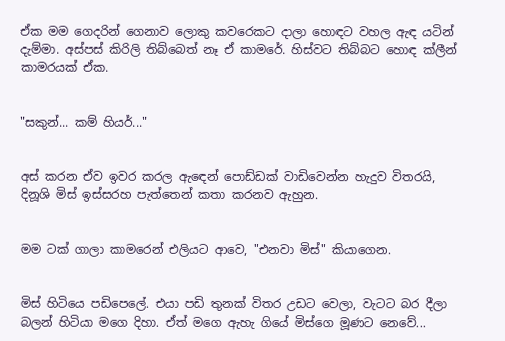ඒක මම ගෙදරින් ගෙනාව ලොකු කවරෙකට දාලා හොඳට වහල ඇඳ යටින් දැම්මා. අස්පස් කිරිලි තිබ්බෙත් නෑ ඒ කාමරේ. හිස්වට තිබ්බට හොඳ ක්ලීන් කාමරයක් ඒක.


"සකුන්... කම් හියර්..."


අස් කරන ඒව ඉවර කරල ඇඳෙන් පොඩ්ඩක් වාඩිවෙන්න හැදුව විතරයි, දිනූශි මිස් ඉස්සරහ පැත්තෙන් කතා කරනව ඇහුන.


මම ටක් ගාලා කාමරෙන් එලියට ආවෙ, "එනවා මිස්" කියාගෙන.


මිස් හිටියෙ පඩිපෙලේ. එයා පඩි තුනක් විතර උඩට වෙලා, වැටට බර දීලා බලන් හිටියා මගෙ දිහා. ඒත් මගෙ ඇහැ ගියේ මිස්ගෙ මූණට නෙවේ...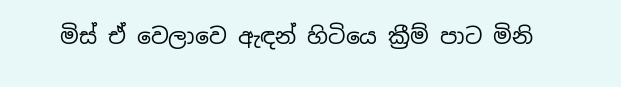මිස් ඒ වෙලාවෙ ඇඳන් හිටියෙ ක්‍රීම් පාට මිනි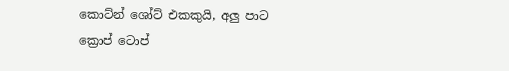කොට්න් ශෝට් එකකුයි, අලු පාට ක්‍රොප් ටොප්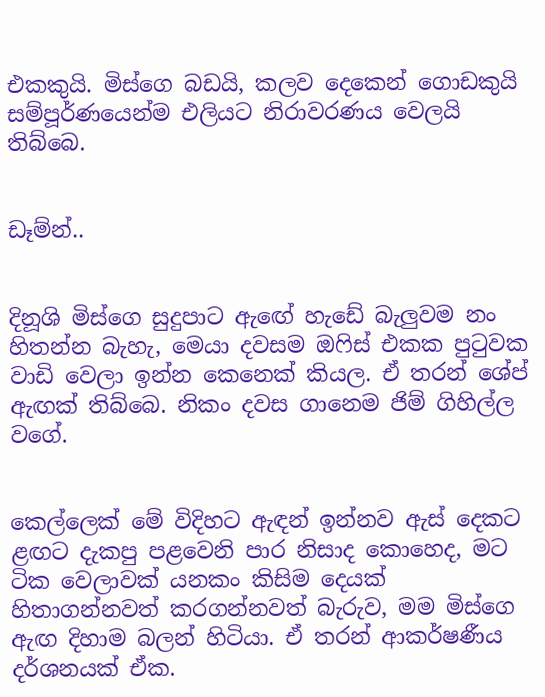එකකුයි. මිස්ගෙ බඩයි, කලව දෙකෙන් ගොඩකුයි සම්පූර්ණයෙන්ම එලියට නිරාවරණය වෙලයි තිබ්බෙ.


ඩෑම්න්..


දිනූශි මිස්ගෙ සුදුපාට ඇඟේ හැඩේ බැලුවම නං හිතන්න බැහැ, මෙයා දවසම ඔෆිස් එකක පුටුවක වාඩි වෙලා ඉන්න කෙනෙක් කියල. ඒ තරන් ශේප් ඇඟක් තිබ්බෙ. නිකං දවස ගානෙම ජිම් ගිහිල්ල වගේ.


කෙල්ලෙක් මේ විදිහට ඇඳන් ඉන්නව ඇස් දෙකට ළඟට දැකපු පළවෙනි පාර නිසාද කොහෙද, මට ටික වෙලාවක් යනකං කිසිම දෙයක් හිතාගන්නවත් කරගන්නවත් බැරුව, මම මිස්ගෙ ඇඟ දිහාම බලන් හිටියා. ඒ තරන් ආකර්ෂණීය දර්ශනයක් ඒක.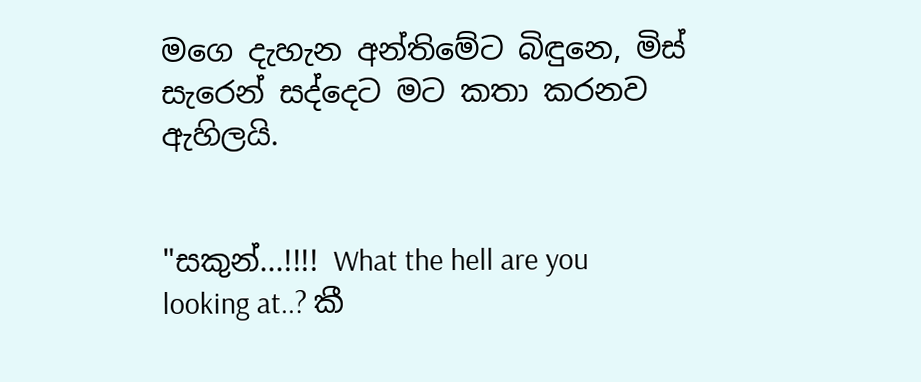මගෙ දැහැන අන්තිමේට බිඳුනෙ, මිස් සැරෙන් සද්දෙට මට කතා කරනව ඇහිලයි.


"සකුන්...!!!! What the hell are you looking at..? කී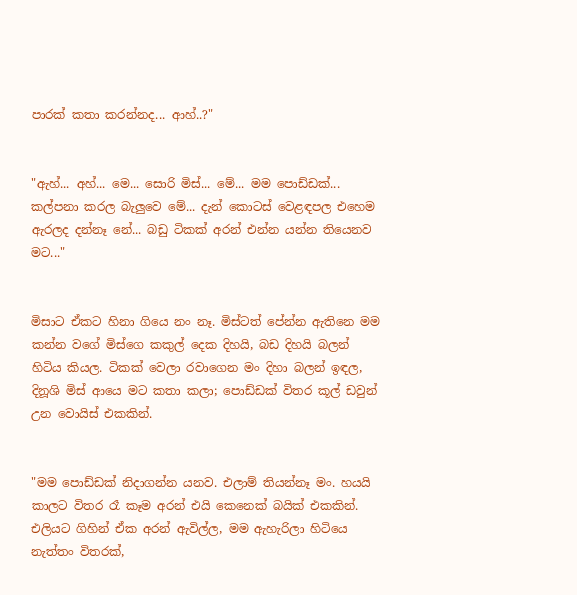පාරක් කතා කරන්නද... ආහ්..?"


"ඇහ්... අහ්... මෙ... සොරි මිස්... මේ... මම පොඩ්ඩක්... කල්පනා කරල බැලුවෙ මේ... දැන් කොටස් වෙළඳපල එහෙම ඇරලද දන්නෑ නේ... බඩු ටිකක් අරන් එන්න යන්න තියෙනව මට..."


මිසාට ඒකට හිනා ගියෙ නං නෑ. මිස්ටත් පේන්න ඇතිනෙ මම කන්න වගේ මිස්ගෙ කකුල් දෙක දිහයි, බඩ දිහයි බලන් හිටිය කියල. ටිකක් වෙලා රවාගෙන මං දිහා බලන් ඉඳල, දිනූශි මිස් ආයෙ මට කතා කලා; පොඩ්ඩක් විතර කූල් ඩවුන් උන වොයිස් එකකින්.


"මම පොඩ්ඩක් නිදාගන්න යනව. එලාම් තියන්නෑ මං. හයයි කාලට විතර රෑ කෑම අරන් එයි කෙනෙක් බයික් එකකින්. එලියට ගිහින් ඒක අරන් ඇවිල්ල, මම ඇහැරිලා හිටියෙ නැත්තං විතරක්,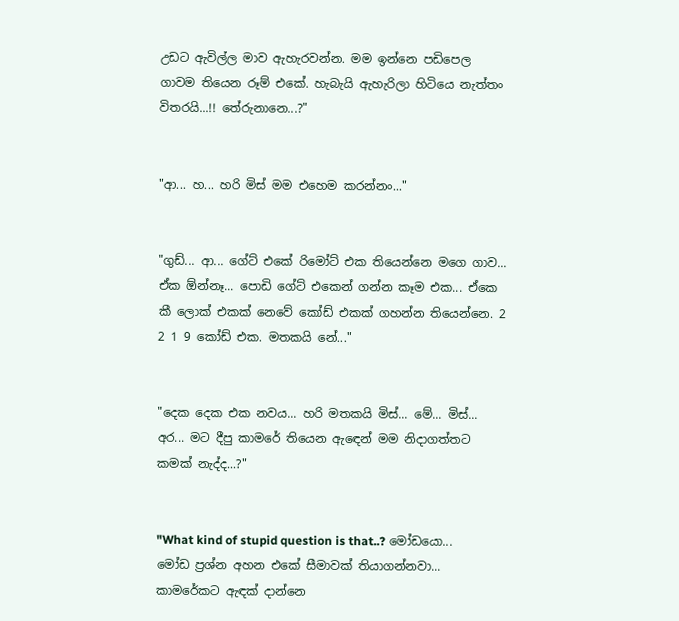උඩට ඇවිල්ල මාව ඇහැරවන්න. මම ඉන්නෙ පඩිපෙල ගාවම තියෙන රූම් එකේ. හැබැයි ඇහැරිලා හිටියෙ නැත්තං විතරයි...!! තේරුනානෙ...?"


"ආ... හ... හරි මිස් මම එහෙම කරන්නං..."


"ගුඩ්... ආ... ගේට් එකේ රිමෝට් එක තියෙන්නෙ මගෙ ගාව... ඒක ඕන්නෑ... පොඩි ගේට් එකෙන් ගන්න කෑම එක... ඒකෙ කී ලොක් එකක් නෙවේ කෝඩ් එකක් ගහන්න තියෙන්නෙ. 2 2 1 9 කෝඩ් එක. මතකයි නේ..."


"දෙක දෙක එක නවය... හරි මතකයි මිස්... මේ... මිස්... අර... මට දීපු කාමරේ තියෙන ඇඳෙන් මම නිදාගත්තට කමක් නැද්ද...?"


"What kind of stupid question is that..? මෝඩයො... මෝඩ ප්‍රශ්න අහන එකේ සීමාවක් තියාගන්නවා... කාමරේකට ඇඳක් දාන්නෙ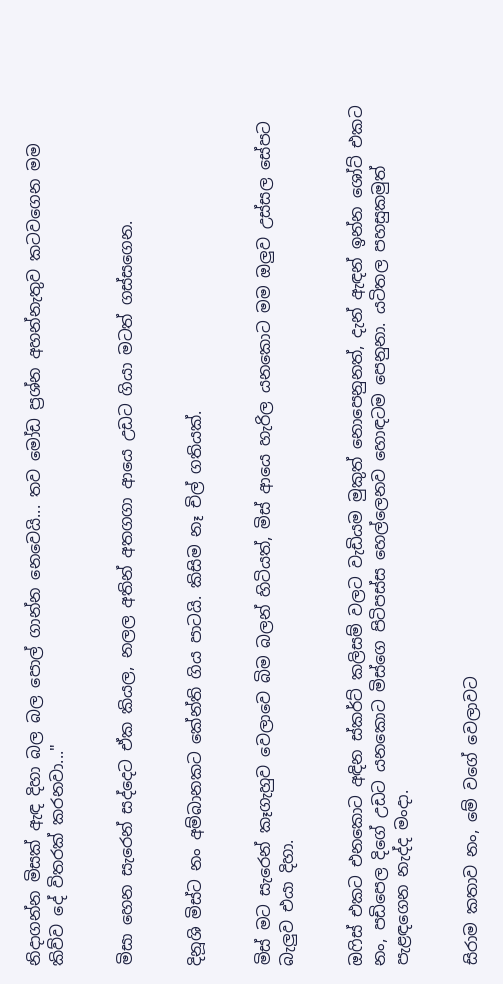නිදාගන්න මිසක් ඇඳ දිහා බල බල පොල් ගාන්න නෙවෙයි... තව මෝඩ ප්‍රශ්න අහන්නැතුව කටවගෙන මම කිව්ව දේ විතරක් කරනවා..."


මිසා හෙන සැරෙන් සද්දෙට ඒක කියල, නලල අතින් අතගගා ආයෙ උඩට ගියා මටත් ගස්සගෙන.


දිනූශි මිස්ට නං අම්බානකට කේන්ති ගිය පාටයි. කිසිම නෑ චිල් ගතියක්.


මිස් මට සැරෙන් කෑගැහුව වෙලාවෙ බිම බලන් හිටියත්, මිස් ආයෙ හැරිල යනකොට මම ඔලුව උස්සල සේපට බැලුව එයා දිහා.


ඔෆිස් එකට එනකොට අඳින ස්කර්ට් කලිසම් වලට වැඩියම මුකුත් නොපෙනුනත්, දැන් ඇඳන් ඉන්න ශෝට් එකට නං, පඩිපෙල දිගේ උඩට යනකොට මිස්ගෙ පිටිපස්ස හෙල්ලෙනව හොඳටම පෙනුනා. යටිතල පහසුකමුත් පැළඳගෙන නැද්ද මංදා.


සිරාම කතාව නං, මේ වගේ වෙලාවට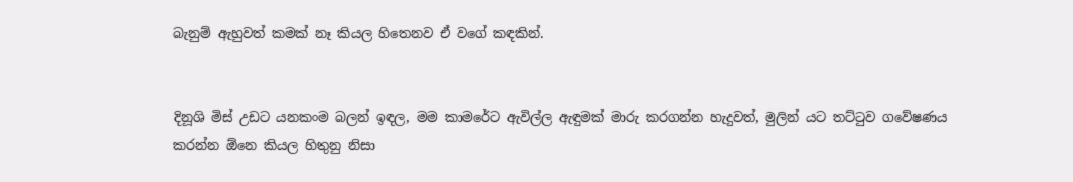බැනුම් ඇහුවත් කමක් නෑ කියල හිතෙනව ඒ වගේ කඳකින්.


දිනූශි මිස් උඩට යනකංම බලන් ඉඳල, මම කාමරේට ඇවිල්ල ඇඳුමක් මාරු කරගන්න හැදුවත්, මුලින් යට තට්ටුව ගවේෂණය කරන්න ඕනෙ කියල හිතුනු නිසා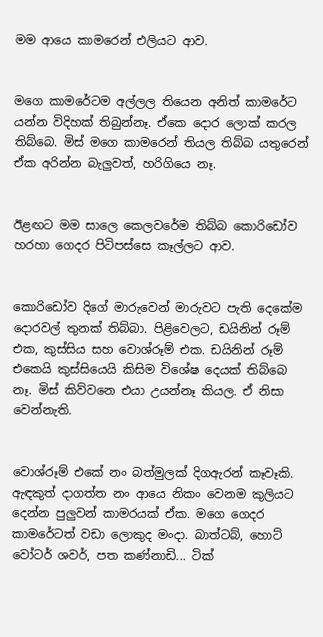මම ආයෙ කාමරෙන් එලියට ආව.


මගෙ කාමරේටම අල්ලල තියෙන අනිත් කාමරේට යන්න විදිහක් තිබුන්නෑ. ඒකෙ දොර ලොක් කරල තිබ්බෙ. මිස් මගෙ කාමරෙන් තියල තිබ්බ යතුරෙන් ඒක අරින්න බැලුවත්, හරිගියෙ නෑ.


ඊළඟට මම සාලෙ කෙලවරේම තිබ්බ කොරිඩෝව හරහා ගෙදර පිටිපස්සෙ කෑල්ලට ආව.


කොරිඩෝව දිගේ මාරුවෙන් මාරුවට පැති දෙකේම දොරවල් තුනක් තිබ්බා. පිළිවෙලට, ඩයිනින් රූම් එක, කුස්සිය සහ වොශ්රූම් එක. ඩයිනින් රූම් එකෙයි කුස්සියෙයි කිසිම විශේෂ දෙයක් තිබ්බෙ නෑ. මිස් කිව්වනෙ එයා උයන්නෑ කියල. ඒ නිසා වෙන්නැති.


වොශ්රූම් එකේ නං බත්මුලක් දිගඇරන් කෑවෑකි. ඇඳකුත් දාගත්ත නං ආයෙ නිකං වෙනම කුලියට දෙන්න පුලුවන් කාමරයක් ඒක. මගෙ ගෙදර කාමරේටත් වඩා ලොකුද මංදා. බාත්ටබ්, හොට් වෝටර් ශවර්, පත කණ්නාඩි... ටික්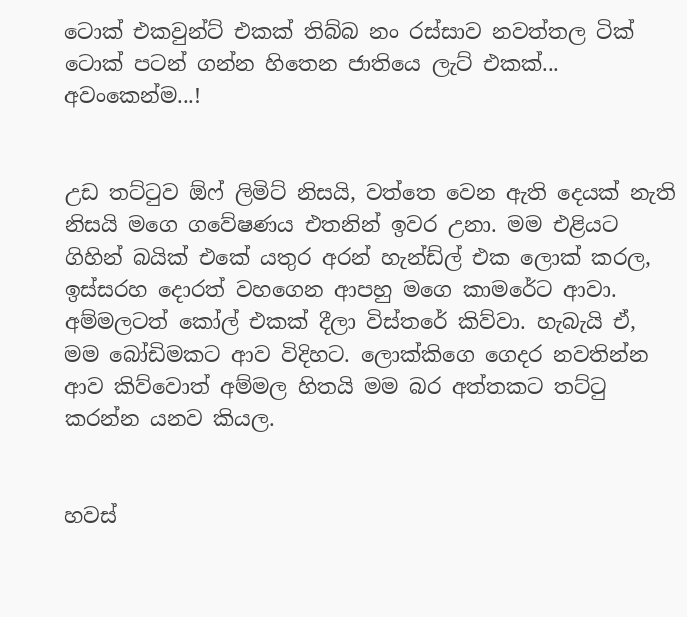ටොක් එකවුන්ට් එකක් තිබ්බ නං රස්සාව නවත්තල ටික් ටොක් පටන් ගන්න හිතෙන ජාතියෙ ලැට් එකක්... අවංකෙන්ම...!


උඩ තට්ටුව ඕෆ් ලිමිට් නිසයි, වත්තෙ වෙන ඇති දෙයක් නැති නිසයි මගෙ ගවේෂණය එතනින් ඉවර උනා. මම එළියට ගිහින් බයික් එකේ යතුර අරන් හැන්ඩ්ල් එක ලොක් කරල, ඉස්සරහ දොරත් වහගෙන ආපහු මගෙ කාමරේට ආවා. අම්මලටත් කෝල් එකක් දීලා විස්තරේ කිව්වා. හැබැයි ඒ, මම බෝඩිමකට ආව විදිහට. ලොක්කිගෙ ගෙදර නවතින්න ආව කිව්වොත් අම්මල හිතයි මම බර අත්තකට තට්ටු කරන්න යනව කියල.


හවස්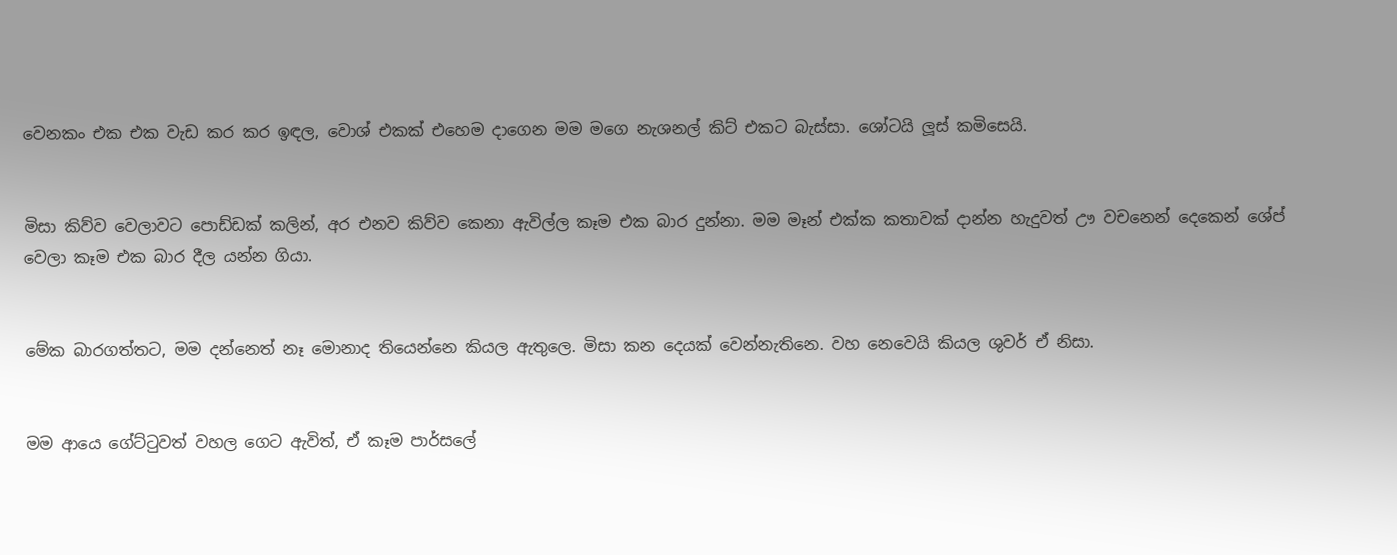වෙනකං එක එක වැඩ කර කර ඉඳල, වොශ් එකක් එහෙම දාගෙන මම මගෙ නැශනල් කිට් එකට බැස්සා. ශෝටයි ලූස් කමිසෙයි.


මිසා කිව්ව වෙලාවට පොඩ්ඩක් කලින්, අර එනව කිව්ව කෙනා ඇවිල්ල කෑම එක බාර දුන්නා. මම මෑන් එක්ක කතාවක් දාන්න හැදුවත් ඌ වචනෙන් දෙකෙන් ශේප් වෙලා කෑම එක බාර දීල යන්න ගියා.


මේක බාරගත්තට, මම දන්නෙත් නෑ මොනාද තියෙන්නෙ කියල ඇතුලෙ. මිසා කන දෙයක් වෙන්නැතිනෙ. වහ නෙවෙයි කියල ශුවර් ඒ නිසා.


මම ආයෙ ගේට්ටුවත් වහල ගෙට ඇවිත්, ඒ කෑම පාර්සලේ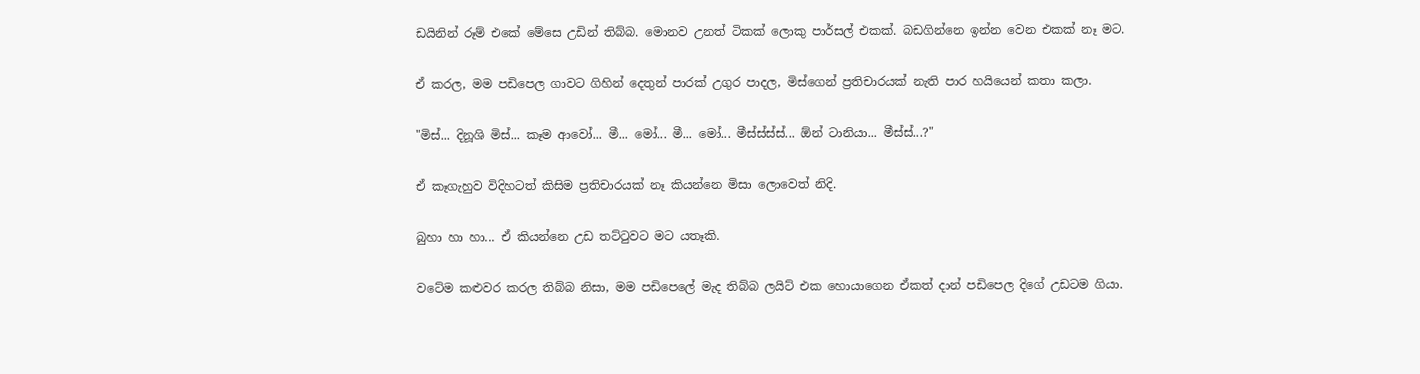ඩයිනින් රූම් එකේ මේසෙ උඩින් තිබ්බ. මොනව උනත් ටිකක් ලොකු පාර්සල් එකක්. බඩගින්නෙ ඉන්න වෙන එකක් නෑ මට.


ඒ කරල, මම පඩිපෙල ගාවට ගිහින් දෙතුන් පාරක් උගුර පාදල, මිස්ගෙන් ප්‍රතිචාරයක් නැති පාර හයියෙන් කතා කලා.


"මිස්... දිනූශි මිස්... කෑම ආවෝ... මී... මෝ... මී... මෝ... මීස්ස්ස්ස්... ඕන් ටානියා... මීස්ස්...?"


ඒ කෑගැහුව විදිහටත් කිසිම ප්‍රතිචාරයක් නෑ කියන්නෙ මිසා ලොවෙත් නිදි.


බුහා හා හා... ඒ කියන්නෙ උඩ තට්ටුවට මට යතෑකි.


වටේම කළුවර කරල තිබ්බ නිසා, මම පඩිපෙලේ මැද තිබ්බ ලයිට් එක හොයාගෙන ඒකත් දාන් පඩිපෙල දිගේ උඩටම ගියා.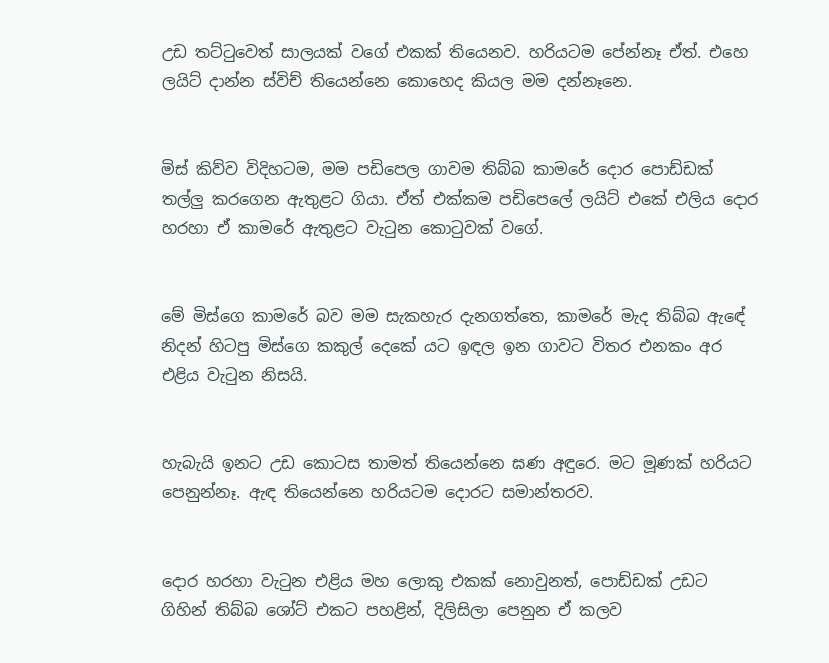උඩ තට්ටුවෙත් සාලයක් වගේ එකක් තියෙනව. හරියටම පේන්නෑ ඒත්. එහෙ ලයිට් දාන්න ස්විච් තියෙන්නෙ කොහෙද කියල මම දන්නෑනෙ.


මිස් කිව්ව විදිහටම, මම පඩිපෙල ගාවම තිබ්බ කාමරේ දොර පොඩ්ඩක් තල්ලු කරගෙන ඇතුළට ගියා. ඒත් එක්කම පඩිපෙලේ ලයිට් එකේ එලිය දොර හරහා ඒ කාමරේ ඇතුළට වැටුන කොටුවක් වගේ.


මේ මිස්ගෙ කාමරේ බව මම සැකහැර දැනගත්තෙ, කාමරේ මැද තිබ්බ ඇඳේ නිදන් හිටපු මිස්ගෙ කකුල් දෙකේ යට ඉඳල ඉන ගාවට විතර එනකං අර එළිය වැටුන නිසයි.


හැබැයි ඉනට උඩ කොටස තාමත් තියෙන්නෙ ඝණ අඳුරෙ. මට මූණක් හරියට පෙනුන්නෑ. ඇඳ තියෙන්නෙ හරියටම දොරට සමාන්තරව.


දොර හරහා වැටුන එළිය මහ ලොකු එකක් නොවුනත්, පොඩ්ඩක් උඩට ගිහින් තිබ්බ ශෝට් එකට පහළින්, දිලිසිලා පෙනුන ඒ කලව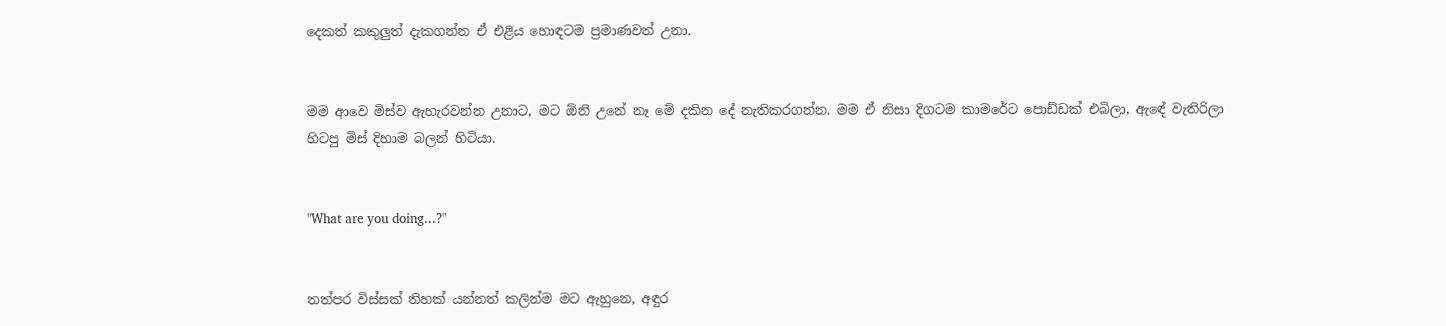දෙකත් කකුලුත් දැකගන්න ඒ එළිය හොඳටම ප්‍රමාණවත් උනා.


මම ආවෙ මිස්ව ඇහැරවන්න උනාට, මට ඕනි උනේ නෑ මේ දකින දේ නැතිකරගන්න. මම ඒ නිසා දිගටම කාමරේට පොඩ්ඩක් එබිලා, ඇඳේ වැතිරිලා හිටපු මිස් දිහාම බලන් හිටියා.


"What are you doing...?"


තත්පර විස්සක් තිහක් යන්නත් කලින්ම මට ඇහුනෙ, අඳුර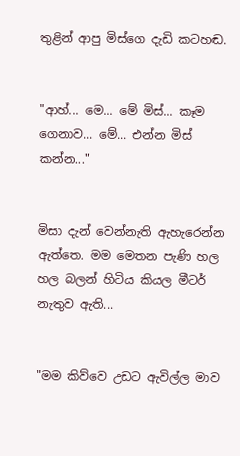තුළින් ආපු මිස්ගෙ දැඩි කටහඬ.


"ආහ්... මෙ... මේ මිස්... කෑම ගෙනාව... මේ... එන්න මිස් කන්න..."


මිසා දැන් වෙන්නැති ඇහැරෙන්න ඇත්තෙ. මම මෙතන පැණි හල හල බලන් හිටිය කියල මීටර් නැතුව ඇති...


"මම කිව්වෙ උඩට ඇවිල්ල මාව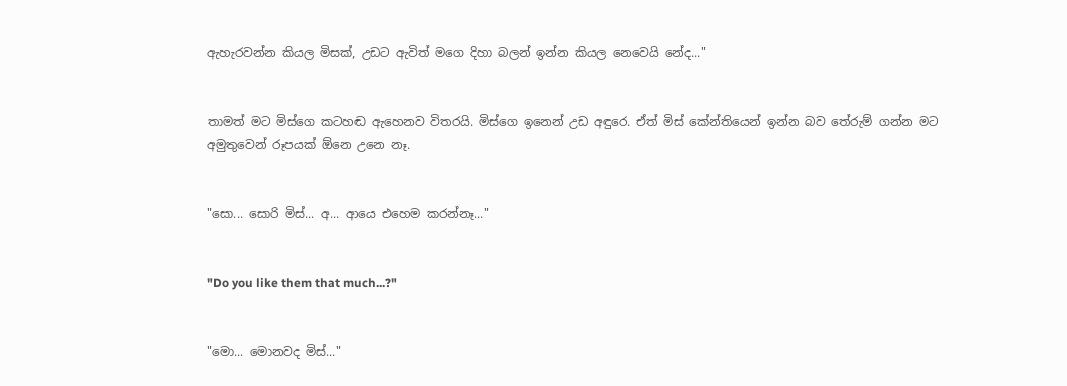ඇහැරවන්න කියල මිසක්, උඩට ඇවිත් මගෙ දිහා බලන් ඉන්න කියල නෙවෙයි නේද..."


තාමත් මට මිස්ගෙ කටහඬ ඇහෙනව විතරයි. මිස්ගෙ ඉනෙන් උඩ අඳුරෙ. ඒත් මිස් කේන්තියෙන් ඉන්න බව තේරුම් ගන්න මට අමුතුවෙන් රූපයක් ඕනෙ උනෙ නෑ.


"සො... සොරි මිස්... අ... ආයෙ එහෙම කරන්නෑ..."


"Do you like them that much...?"


"මො... මොනවද මිස්..."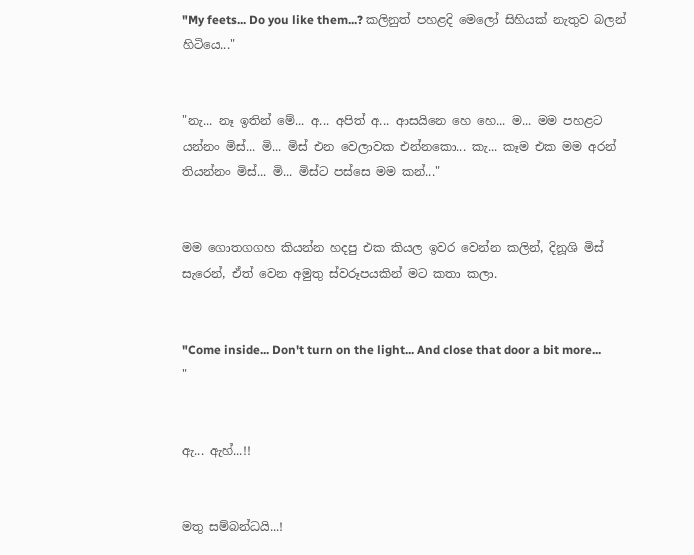"My feets... Do you like them...? කලිනුත් පහළදි මෙලෝ සිහියක් නැතුව බලන් හිටියෙ..."


"නැ... නෑ ඉතින් මේ... අ... අපිත් අ... ආසයිනෙ හෙ හෙ... ම... මම පහළට යන්නං මිස්... මි... මිස් එන වෙලාවක එන්නකො... කැ... කෑම එක මම අරන් තියන්නං මිස්... මි... මිස්ට පස්සෙ මම කන්..."


මම ගොතගගහ කියන්න හදපු එක කියල ඉවර වෙන්න කලින්, දිනූශි මිස් සැරෙන්, ඒත් වෙන අමුතු ස්වරූපයකින් මට කතා කලා.


"Come inside... Don't turn on the light... And close that door a bit more... "


ඇ... ඇහ්...!!


මතු සම්බන්ධයි...!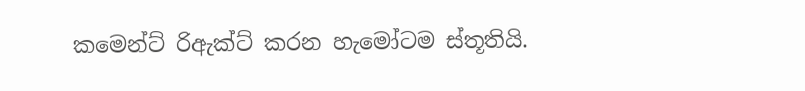කමෙන්ට් රිඇක්ට් කරන හැමෝටම ස්තූතියි.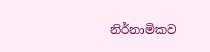නිර්නාමිකව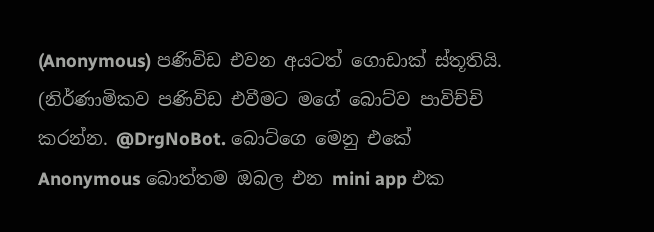(Anonymous) පණිවිඩ එවන අයටත් ගොඩාක් ස්තූතියි. (නිර්ණාමිකව පණිවිඩ එවීමට මගේ බොට්ව පාවිච්චි කරන්න. @DrgNoBot. බොට්ගෙ මෙනු එකේ Anonymous බොත්තම ඔබල එන mini app එක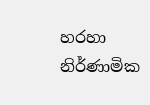හරහා නිර්ණාමික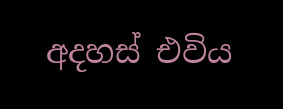අදහස් එවිය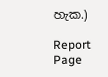හැක.)

Report Page